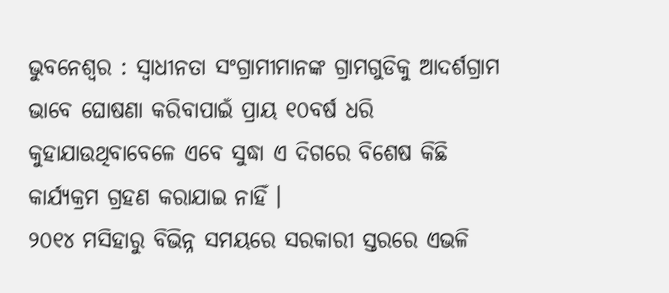ଭୁବନେଶ୍ୱର : ସ୍ୱାଧୀନତା ସଂଗ୍ରାମୀମାନଙ୍କ ଗ୍ରାମଗୁଡିକୁ ଆଦର୍ଶଗ୍ରାମ ଭାବେ ଘୋଷଣା କରିବାପାଇଁ ପ୍ରାୟ ୧୦ବର୍ଷ ଧରି କୁହାଯାଉଥିବାବେଳେ ଏବେ ସୁଦ୍ଧା ଏ ଦିଗରେ ବିଶେଷ କିଛି କାର୍ଯ୍ୟକ୍ରମ ଗ୍ରହଣ କରାଯାଇ ନାହିଁ ।
୨୦୧୪ ମସିହାରୁ ବିଭିନ୍ନ ସମୟରେ ସରକାରୀ ସ୍ତରରେ ଏଭଳି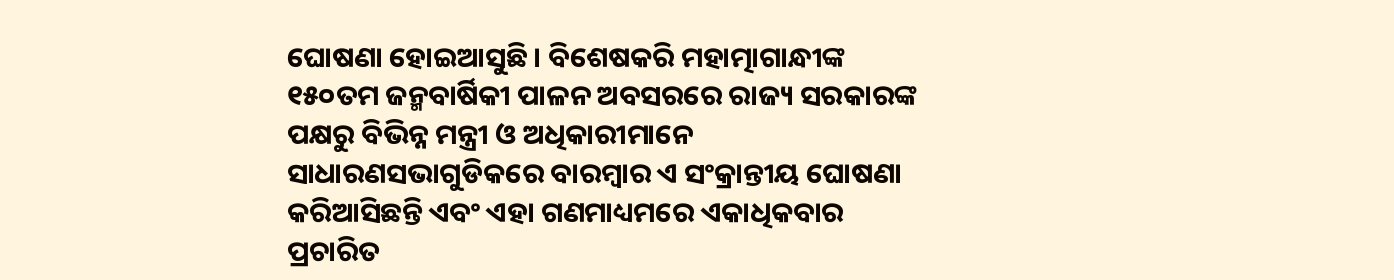ଘୋଷଣା ହୋଇଆସୁଛି । ବିଶେଷକରି ମହାତ୍ମାଗାନ୍ଧୀଙ୍କ ୧୫୦ତମ ଜନ୍ମବାର୍ଷିକୀ ପାଳନ ଅବସରରେ ରାଜ୍ୟ ସରକାରଙ୍କ ପକ୍ଷରୁ ବିଭିନ୍ନ ମନ୍ତ୍ରୀ ଓ ଅଧିକାରୀମାନେ ସାଧାରଣସଭାଗୁଡିକରେ ବାରମ୍ବାର ଏ ସଂକ୍ରାନ୍ତୀୟ ଘୋଷଣା କରିଆସିଛନ୍ତି ଏବଂ ଏହା ଗଣମାଧ୍ୟମରେ ଏକାଧିକବାର ପ୍ରଚାରିତ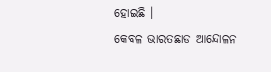ହୋଇଛି ।
କେବଳ ଭାରତଛାଡ ଆନ୍ଦୋଳନ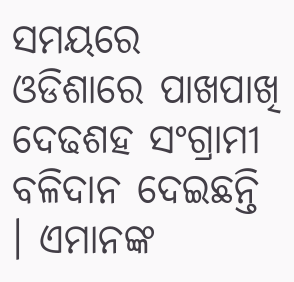ସମୟରେ ଓଡିଶାରେ ପାଖପାଖି ଦେଢଶହ ସଂଗ୍ରାମୀ ବଳିଦାନ ଦେଇଛନ୍ତି । ଏମାନଙ୍କ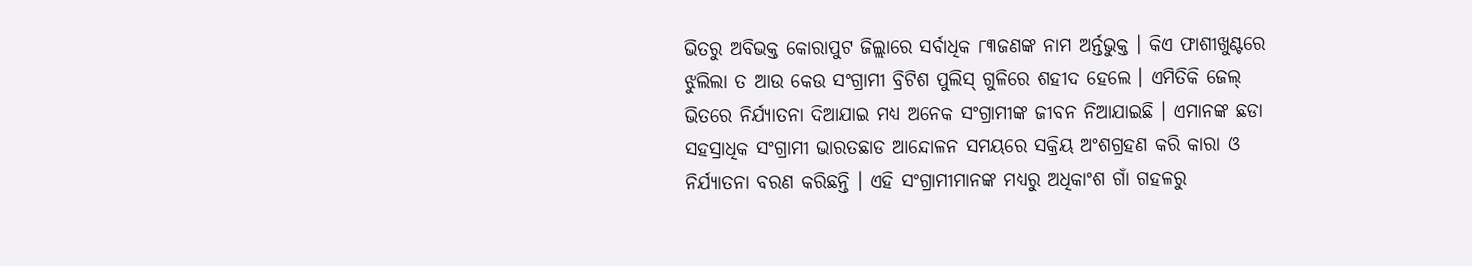ଭିତରୁ ଅବିଭକ୍ତ କୋରାପୁଟ ଜିଲ୍ଲାରେ ସର୍ବାଧିକ ୮୩ଜଣଙ୍କ ନାମ ଅର୍ନ୍ତଭୁକ୍ତ । କିଏ ଫାଶୀଖୁଣ୍ଟରେ ଝୁଲିଲା ତ ଆଉ କେଉ ସଂଗ୍ରାମୀ ବ୍ରିଟିଶ ପୁଲିସ୍ ଗୁଳିରେ ଶହୀଦ ହେଲେ । ଏମିତିକି ଜେଲ୍ ଭିତରେ ନିର୍ଯ୍ୟାତନା ଦିଆଯାଇ ମଧ୍ୟ ଅନେକ ସଂଗ୍ରାମୀଙ୍କ ଜୀବନ ନିଆଯାଇଛି । ଏମାନଙ୍କ ଛଡା ସହସ୍ରାଧିକ ସଂଗ୍ରାମୀ ଭାରତଛାଡ ଆନ୍ଦୋଳନ ସମୟରେ ସକ୍ରିୟ ଅଂଶଗ୍ରହଣ କରି କାରା ଓ ନିର୍ଯ୍ୟାତନା ବରଣ କରିଛନ୍ତି । ଏହି ସଂଗ୍ରାମୀମାନଙ୍କ ମଧ୍ୟରୁ ଅଧିକାଂଶ ଗାଁ ଗହଳରୁ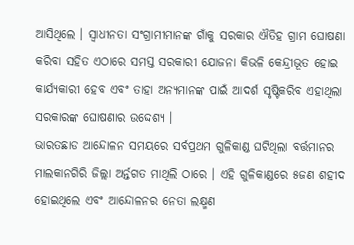ଆସିଥିଲେ । ସ୍ୱାଧୀନତା ସଂଗ୍ରାମୀମାନଙ୍କ ଗାଁକୁ ସରକାର ଐତିହ ଗ୍ରାମ ଘୋଷଣା କରିବା ସହିତ ଏଠାରେ ସମସ୍ତ ସରକାରୀ ଯୋଜନା କିଭଳି କେନ୍ଦ୍ରୀଭୂତ ହୋଇ କାର୍ଯ୍ୟକାରୀ ହେବ ଏବଂ ତାହା ଅନ୍ୟମାନଙ୍କ ପାଇଁ ଆଦର୍ଶ ସୃଷ୍ଟିକରିବ ଏହାଥିଲା ସରକାରଙ୍କ ଘୋଷଣାର ଉଦ୍ଦେଶ୍ୟ ।
ଭାରତଛାଡ ଆନ୍ଦୋଳନ ସମୟରେ ସର୍ବପ୍ରଥମ ଗୁଳିକାଣ୍ଡ ଘଟିଥିଲା ବର୍ତ୍ତମାନର ମାଲକାନଗିରି ଜିଲ୍ଲା ଅର୍ନ୍ତଗତ ମାଥିଲି ଠାରେ । ଏହି ଗୁଳିକାଣ୍ଡରେ ୫ଜଣ ଶହୀଦ ହୋଇଥିଲେ ଏବଂ ଆନ୍ଦୋଳନର ନେତା ଲକ୍ଷ୍ମଣ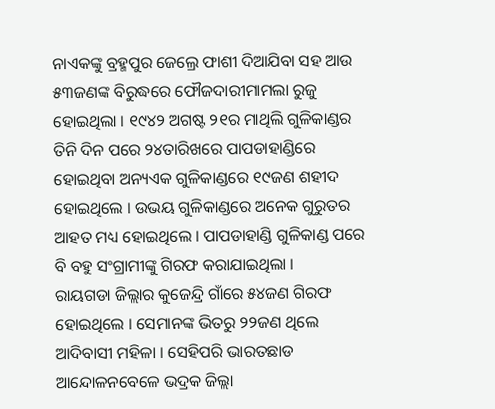ନାଏକଙ୍କୁ ବ୍ରହ୍ମପୁର ଜେଲ୍ରେ ଫାଶୀ ଦିଆଯିବା ସହ ଆଉ ୫୩ଜଣଙ୍କ ବିରୁଦ୍ଧରେ ଫୌଜଦାରୀମାମଲା ରୁଜୁ ହୋଇଥିଲା । ୧୯୪୨ ଅଗଷ୍ଟ ୨୧ର ମାଥିଲି ଗୁଳିକାଣ୍ଡର ତିନି ଦିନ ପରେ ୨୪ତାରିଖରେ ପାପଡାହାଣ୍ଡିରେ ହୋଇଥିବା ଅନ୍ୟଏକ ଗୁଳିକାଣ୍ଡରେ ୧୯ଜଣ ଶହୀଦ ହୋଇଥିଲେ । ଉଭୟ ଗୁଳିକାଣ୍ଡରେ ଅନେକ ଗୁରୁତର ଆହତ ମଧ୍ୟ ହୋଇଥିଲେ । ପାପଡାହାଣ୍ଡି ଗୁଳିକାଣ୍ଡ ପରେ ବି ବହୁ ସଂଗ୍ରାମୀଙ୍କୁ ଗିରଫ କରାଯାଇଥିଲା ।
ରାୟଗଡା ଜିଲ୍ଲାର କୁଜେନ୍ଦ୍ରି ଗାଁରେ ୫୪ଜଣ ଗିରଫ ହୋଇଥିଲେ । ସେମାନଙ୍କ ଭିତରୁ ୨୨ଜଣ ଥିଲେ ଆଦିବାସୀ ମହିଳା । ସେହିପରି ଭାରତଛାଡ ଆନ୍ଦୋଳନବେଳେ ଭଦ୍ରକ ଜିଲ୍ଲା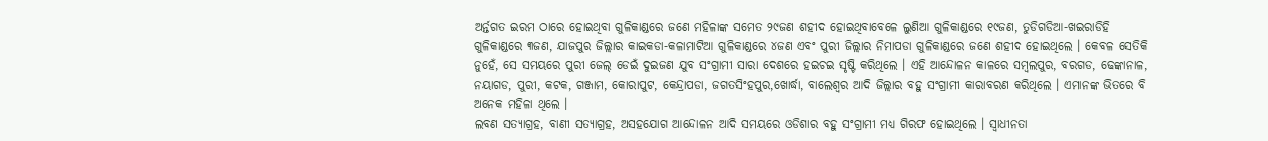ଅର୍ନ୍ତଗତ ଇରମ ଠାରେ ହୋଇଥିବା ଗୁଳିକାଣ୍ଡରେ ଜଣେ ମହିଳାଙ୍କ ସମେତ ୨୯ଜଣ ଶହୀଦ ହୋଇଥିବାବେଳେ ଲୁଣିଆ ଗୁଳିକାଣ୍ଡରେ ୧୯ଜଣ, ତୁଡିଗଡିଆ-ଖଇରାଡିହି ଗୁଳିକାଣ୍ଡରେ ୩ଜଣ, ଯାଜପୁର ଜିଲ୍ଲାର କାଇକଡା-କଳାମାଟିଆ ଗୁଳିକାଣ୍ଡରେ ୪ଜଣ ଏବଂ ପୁରୀ ଜିଲ୍ଲାର ନିମାପଡା ଗୁଳିକାଣ୍ଡରେ ଜଣେ ଶହୀଦ ହୋଇଥିଲେ । କେବଳ ସେତିକି ନୁହେଁ, ସେ ସମୟରେ ପୁରୀ ଜେଲ୍ ଡେଇଁ ଦୁଇଜଣ ଯୁବ ସଂଗ୍ରାମୀ ସାରା ଦେଶରେ ହଇଚଇ ସୃଷ୍ଟି କରିଥିଲେ । ଏହି ଆନ୍ଦୋଳନ କାଳରେ ସମ୍ବଲପୁର, ବରଗଡ, ଢେଙ୍କାନାଳ, ନୟାଗଡ, ପୁରୀ, କଟକ, ଗଞ୍ଜାମ, କୋରାପୁଟ, କେନ୍ଦ୍ରାପଡା, ଜଗତସିଂହପୁର,ଖୋର୍ଦ୍ଧା, ବାଲେଶ୍ୱର ଆଦି ଜିଲ୍ଲାର ବହୁ ସଂଗ୍ରାମୀ କାରାବରଣ କରିଥିଲେ । ଏମାନଙ୍କ ଭିତରେ ବି ଅନେକ ମହିଳା ଥିଲେ ।
ଲବଣ ସତ୍ୟାଗ୍ରହ, ବାଣୀ ସତ୍ୟାଗ୍ରହ, ଅସହଯୋଗ ଆନ୍ଦୋଳନ ଆଦି ସମୟରେ ଓଡିଶାର ବହୁ ସଂଗ୍ରାମୀ ମଧ୍ୟ ଗିରଫ ହୋଇଥିଲେ । ସ୍ୱାଧୀନତା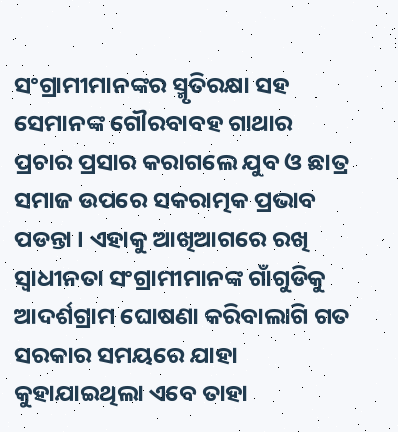ସଂଗ୍ରାମୀମାନଙ୍କର ସ୍ମୃତିରକ୍ଷା ସହ ସେମାନଙ୍କ ଗୌରବାବହ ଗାଥାର ପ୍ରଚାର ପ୍ରସାର କରାଗଲେ ଯୁବ ଓ ଛାତ୍ର ସମାଜ ଉପରେ ସକରାତ୍ମକ ପ୍ରଭାବ ପଡନ୍ତା । ଏହାକୁ ଆଖିଆଗରେ ରଖି ସ୍ୱାଧୀନତା ସଂଗ୍ରାମୀମାନଙ୍କ ଗାଁଗୁଡିକୁ ଆଦର୍ଶଗ୍ରାମ ଘୋଷଣା କରିବାଲାଗି ଗତ ସରକାର ସମୟରେ ଯାହା କୁହାଯାଇଥିଲା ଏବେ ତାହା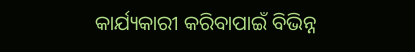କାର୍ଯ୍ୟକାରୀ କରିବାପାଇଁ ବିଭିନ୍ନ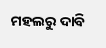ମହଲରୁ ଦାବି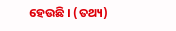ହେଉଛି । (ତଥ୍ୟ)